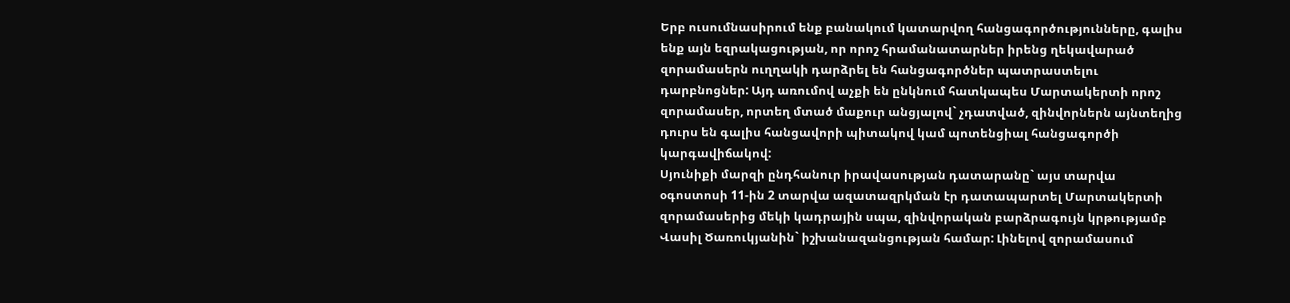Երբ ուսումնասիրում ենք բանակում կատարվող հանցագործությունները, գալիս ենք այն եզրակացության, որ որոշ հրամանատարներ իրենց ղեկավարած զորամասերն ուղղակի դարձրել են հանցագործներ պատրաստելու դարբնոցներ: Այդ առումով աչքի են ընկնում հատկապես Մարտակերտի որոշ զորամասեր, որտեղ մտած մաքուր անցյալով` չդատված, զինվորներն այնտեղից դուրս են գալիս հանցավորի պիտակով կամ պոտենցիալ հանցագործի կարգավիճակով:
Սյունիքի մարզի ընդհանուր իրավասության դատարանը` այս տարվա օգոստոսի 11-ին 2 տարվա ազատազրկման էր դատապարտել Մարտակերտի զորամասերից մեկի կադրային սպա, զինվորական բարձրագույն կրթությամբ Վասիլ Ծառուկյանին` իշխանազանցության համար: Լինելով զորամասում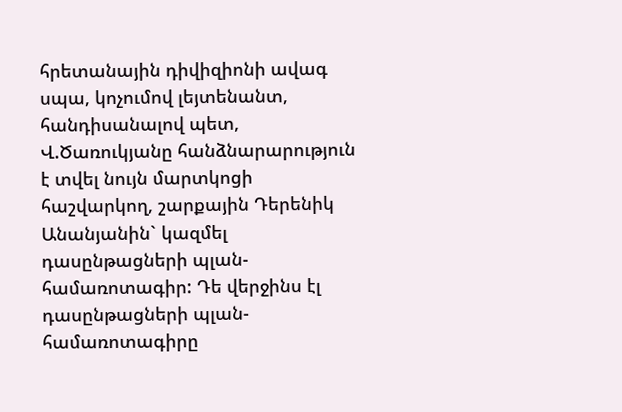հրետանային դիվիզիոնի ավագ սպա, կոչումով լեյտենանտ, հանդիսանալով պետ, Վ.Ծառուկյանը հանձնարարություն է տվել նույն մարտկոցի հաշվարկող, շարքային Դերենիկ Անանյանին` կազմել դասընթացների պլան-համառոտագիր: Դե վերջինս էլ դասընթացների պլան-համառոտագիրը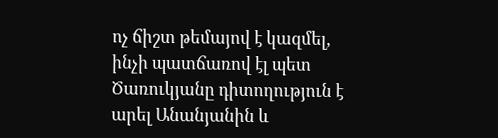ոչ ճիշտ թեմայով է կազմել, ինչի պատճառով էլ պետ Ծառուկյանը դիտողություն է արել Անանյանին և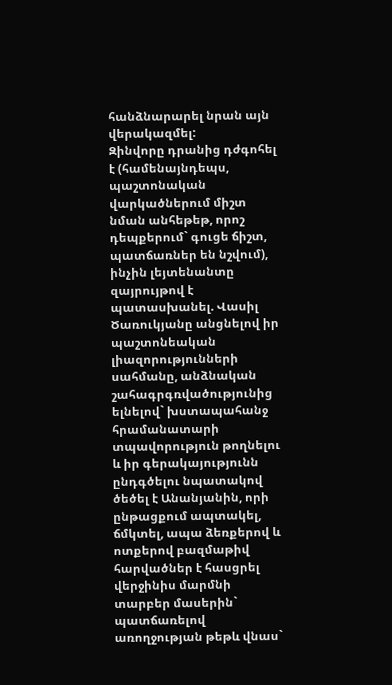հանձնարարել նրան այն վերակազմել:
Զինվորը դրանից դժգոհել է (համենայնդեպս, պաշտոնական վարկածներում միշտ նման անհեթեթ, որոշ դեպքերում` գուցե ճիշտ, պատճառներ են նշվում), ինչին լեյտենանտը զայրույթով է պատասխանել. Վասիլ Ծառուկյանը անցնելով իր պաշտոնեական լիազորությունների սահմանը, անձնական շահագրգռվածությունից ելնելով` խստապահանջ հրամանատարի տպավորություն թողնելու և իր գերակայությունն ընդգծելու նպատակով ծեծել է Անանյանին, որի ընթացքում ապտակել, ճմկտել, ապա ձեռքերով և ոտքերով բազմաթիվ հարվածներ է հասցրել վերջինիս մարմնի տարբեր մասերին` պատճառելով առողջության թեթև վնաս`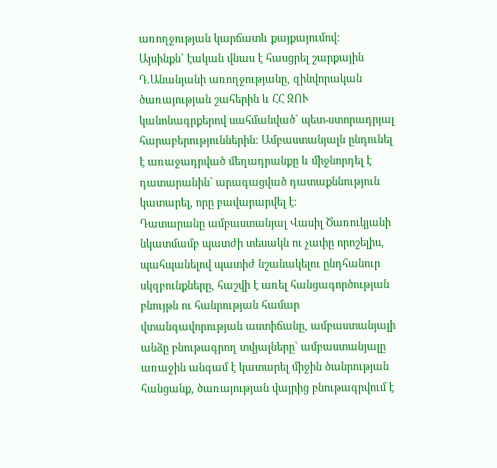առողջության կարճատև քայքայումով:
Այսինքն` էական վնաս է հասցրել շարքային Դ.Անանյանի առողջությանը, զինվորական ծառայության շահերին և ՀՀ ԶՈՒ կանոնագրքերով սահմանված` պետ-ստորադրյալ հարաբերություններին: Ամբաստանյալն ընդունել է առաջադրված մեղադրանքը և միջնորդել է դատարանին` արագացված դատաքննություն կատարել, որը բավարարվել է:
Դատարանը ամբաստանյալ Վասիլ Ծառուկյանի նկատմամբ պատժի տեսակն ու չափը որոշելիս, պահպանելով պատիժ նշանակելու ընդհանուր սկզբունքները, հաշվի է առել հանցագործության բնույթն ու հանրության համար վտանգավորության աստիճանը, ամբաստանյալի անձը բնութագրող տվյալները` ամբաստանյալը առաջին անգամ է կատարել միջին ծանրության հանցանք, ծառայության վայրից բնութագրվում է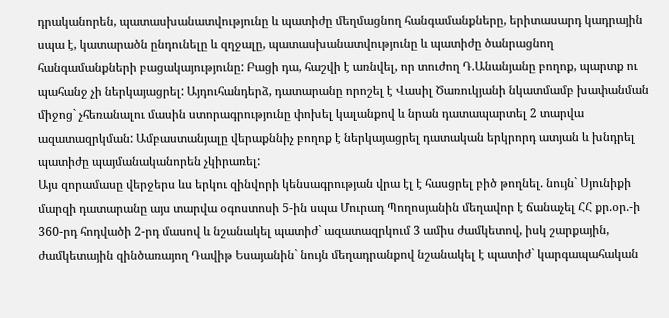դրականորեն, պատասխանատվությունը և պատիժը մեղմացնող հանգամանքները, երիտասարդ կադրային սպա է, կատարածն ընդունելը և զղջալը, պատասխանատվությունը և պատիժը ծանրացնող հանգամանքների բացակայությունը: Բացի դա, հաշվի է առնվել, որ տուժող Դ.Անանյանը բողոք, պարտք ու պահանջ չի ներկայացրել: Այդուհանդերձ, դատարանը որոշել է Վասիլ Ծառուկյանի նկատմամբ խափանման միջոց` չհեռանալու մասին ստորագրությունը փոխել կալանքով և նրան դատապարտել 2 տարվա ազատազրկման: Ամբաստանյալը վերաքննիչ բողոք է ներկայացրել դատական երկրորդ ատյան և խնդրել պատիժը պայմանականորեն չկիրառել:
Այս զորամասը վերջերս ևս երկու զինվորի կենսագրության վրա էլ է հասցրել բիծ թողնել. նույն` Սյունիքի մարզի դատարանը այս տարվա օգոստոսի 5-ին սպա Մուրադ Պողոսյանին մեղավոր է ճանաչել ՀՀ քր.օր.-ի 360-րդ հոդվածի 2-րդ մասով և նշանակել պատիժ` ազատազրկում 3 ամիս ժամկետով, իսկ շարքային, ժամկետային զինծառայող Դավիթ Եսայանին` նույն մեղադրանքով նշանակել է պատիժ` կարգապահական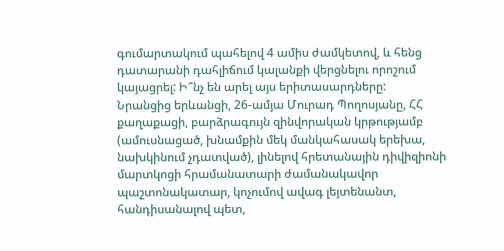գումարտակում պահելով 4 ամիս ժամկետով, և հենց դատարանի դահլիճում կալանքի վերցնելու որոշում կայացրել: Ի՞նչ են արել այս երիտասարդները:
Նրանցից երևանցի, 26-ամյա Մուրադ Պողոսյանը, ՀՀ քաղաքացի, բարձրագույն զինվորական կրթությամբ (ամուսնացած, խնամքին մեկ մանկահասակ երեխա, նախկինում չդատված), լինելով հրետանային դիվիզիոնի մարտկոցի հրամանատարի ժամանակավոր պաշտոնակատար, կոչումով ավագ լեյտենանտ, հանդիսանալով պետ,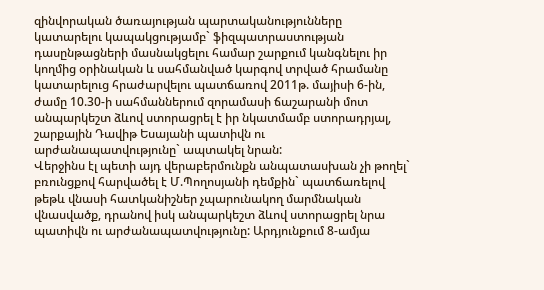զինվորական ծառայության պարտականությունները կատարելու կապակցությամբ` ֆիզպատրաստության դասընթացների մասնակցելու համար շարքում կանգնելու իր կողմից օրինական և սահմանված կարգով տրված հրամանը կատարելուց հրաժարվելու պատճառով 2011թ. մայիսի 6-ին, ժամը 10.30-ի սահմաններում զորամասի ճաշարանի մոտ անպարկեշտ ձևով ստորացրել է իր նկատմամբ ստորադրյալ, շարքային Դավիթ Եսայանի պատիվն ու արժանապատվությունը` ապտակել նրան:
Վերջինս էլ պետի այդ վերաբերմունքն անպատասխան չի թողել` բռունցքով հարվածել է Մ.Պողոսյանի դեմքին` պատճառելով թեթև վնասի հատկանիշներ չպարունակող մարմնական վնասվածք, դրանով իսկ անպարկեշտ ձևով ստորացրել նրա պատիվն ու արժանապատվությունը: Արդյունքում 8-ամյա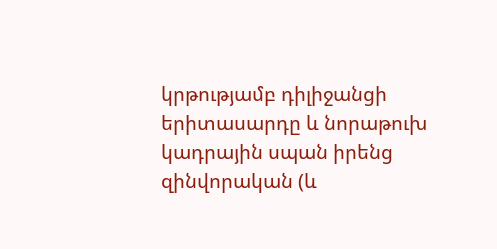կրթությամբ դիլիջանցի երիտասարդը և նորաթուխ կադրային սպան իրենց զինվորական (և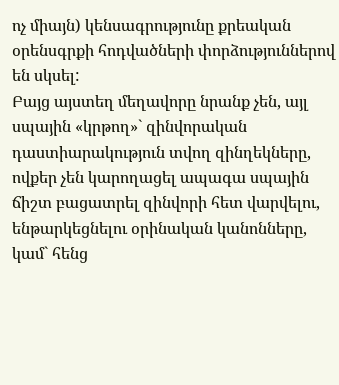ոչ միայն) կենսագրությունը քրեական օրենսգրքի հոդվածների փորձություններով են սկսել:
Բայց այստեղ մեղավորը նրանք չեն, այլ սպային «կրթող»` զինվորական դաստիարակություն տվող զինղեկները, ովքեր չեն կարողացել ապագա սպային ճիշտ բացատրել զինվորի հետ վարվելու, ենթարկեցնելու օրինական կանոնները, կամ` հենց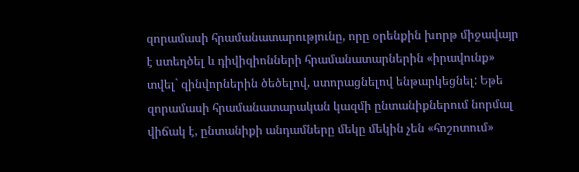զորամասի հրամանատարությունը, որը օրենքին խորթ միջավայր է ստեղծել և դիվիզիոնների հրամանատարներին «իրավունք» տվել` զինվորներին ծեծելով, ստորացնելով ենթարկեցնել: Եթե զորամասի հրամանատարական կազմի ընտանիքներում նորմալ վիճակ է, ընտանիքի անդամները մեկը մեկին չեն «հոշոտում»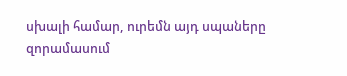սխալի համար, ուրեմն այդ սպաները զորամասում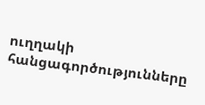ուղղակի հանցագործությունները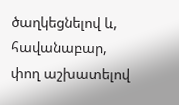ծաղկեցնելով և, հավանաբար, փող աշխատելով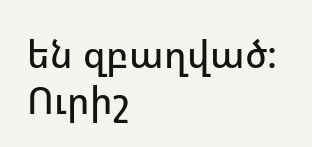են զբաղված: Ուրիշ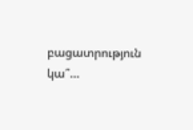բացատրություն կա՞…